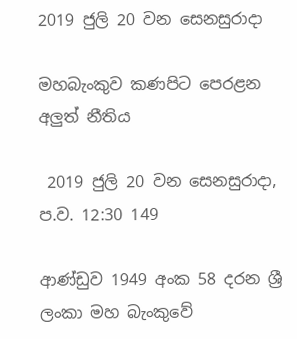2019 ජුලි 20 වන සෙනසුරාදා

මහබැංකුව කණපිට පෙරළන අලුත් නීතිය

 2019 ජුලි 20 වන සෙනසුරාදා, ප.ව. 12:30 149

ආණ්ඩුව 1949 අංක 58 දරන ශ්‍රී ලංකා මහ බැංකුවේ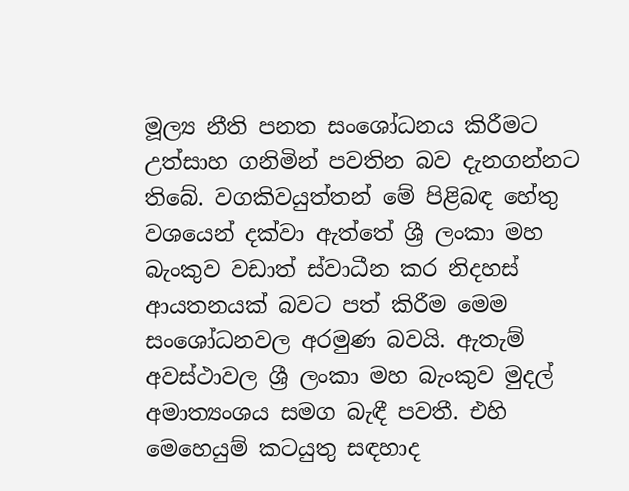මූල්‍ය නීති පනත සංශෝධනය කිරීමට උත්සාහ ගනිමින් පවතින බව දැනගන්නට තිබේ. වගකිවයුත්තන් මේ පිළිබඳ හේතු වශයෙන් දක්වා ඇත්තේ ශ්‍රී ලංකා මහ බැංකුව වඩාත් ස්වාධීන කර නිදහස් ආයතනයක් බවට පත් කිරීම මෙම සංශෝධනවල අරමුණ බවයි. ඇතැම් අවස්ථාවල ශ්‍රී ලංකා මහ බැංකුව මුදල් අමාත්‍යංශය සමග බැඳී පවතී. එහි මෙහෙයුම් කටයුතු සඳහාද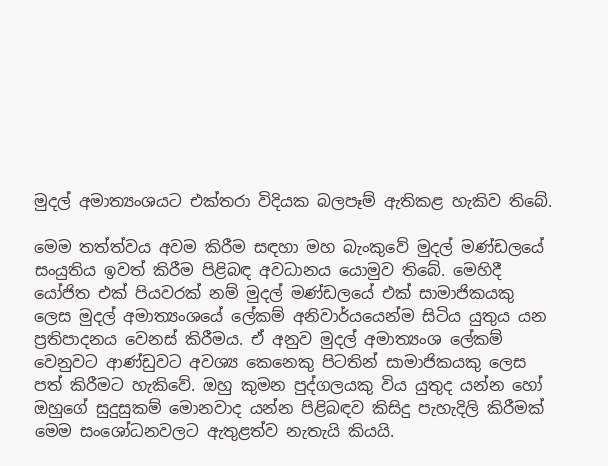මුදල් අමාත්‍යංශයට එක්තරා විදියක බලපෑම් ඇතිකළ හැකිව තිබේ.

මෙම තත්ත්වය අවම කිරීම සඳහා මහ බැංකුවේ මුදල් මණ්ඩලයේ සංයුතිය ඉවත් කිරීම පිළිබඳ අවධානය යොමුව තිබේ. මෙහිදී යෝජිත එක් පියවරක් නම් මුදල් මණ්ඩලයේ එක් සාමාජිකයකු ලෙස මුදල් අමාත්‍යංශයේ ලේකම් අනිවාර්යයෙන්ම සිටිය යුතුය යන ප්‍රතිපාදනය වෙනස් කිරීමය. ඒ අනුව මුදල් අමාත්‍යංශ ලේකම් වෙනුවට ආණ්ඩුවට අවශ්‍ය කෙනෙකු පිටතින් සාමාජිකයකු ලෙස පත් කිරීමට හැකිවේ. ඔහු කුමන පුද්ගලයකු විය යුතුද යන්න හෝ ඔහුගේ සුදුසුකම් මොනවාද යන්න පිළිබඳව කිසිදු පැහැදිලි කිරීමක් මෙම සංශෝධනවලට ඇතුළත්ව නැතැයි කියයි.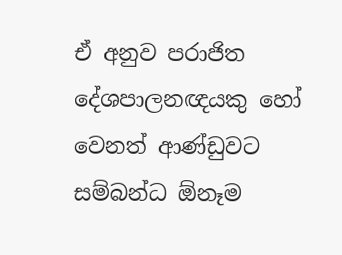ඒ අනුව පරාජිත දේශපාලනඥයකු හෝ වෙනත් ආණ්ඩුවට සම්බන්ධ ඕනෑම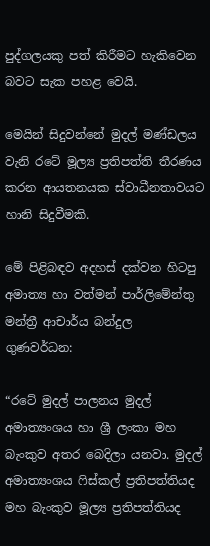පුද්ගලයකු පත් කිරීමට හැකිවෙන බවට සැක පහළ වෙයි.

මෙයින් සිදුවන්නේ මුදල් මණ්ඩලය වැනි රටේ මූල්‍ය ප්‍රතිපත්ති තීරණය කරන ආයතනයක ස්වාධීනතාවයට හානි සිදුවීමකි.

මේ පිළිබඳව අදහස් දක්වන හිටපු අමාත්‍ය හා වත්මන් පාර්ලිමේන්තු මන්ත්‍රී ආචාර්ය බන්දුල ගුණවර්ධන:

“රටේ මුදල් පාලනය මුදල් අමාත්‍යංශය හා ශ්‍රී ලංකා මහ බැංකුව අතර බෙදිලා යනවා. මුදල් අමාත්‍යංශය ෆිස්කල් ප්‍රතිපත්තියද මහ බැංකුව මූල්‍ය ප්‍රතිපත්තියද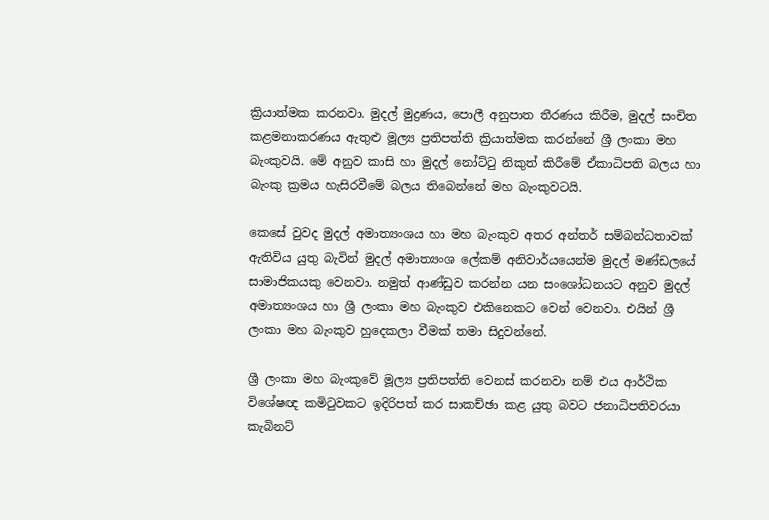ක්‍රියාත්මක කරනවා. මුදල් මුද්‍රණය, පොලී අනුපාත තීරණය කිරීම, මුදල් සංචිත කළමනාකරණය ඇතුළු මූල්‍ය ප්‍රතිපත්ති ක්‍රියාත්මක කරන්නේ ශ්‍රී ලංකා මහ බැංකුවයි. මේ අනුව කාසි හා මුදල් නෝට්ටු නිකුත් කිරීමේ ඒකාධිපති බලය හා බැංකු ක්‍රමය හැසිරවීමේ බලය තිබෙන්නේ මහ බැංකුවටයි.

කෙසේ වුවද මුදල් අමාත්‍යංශය හා මහ බැංකුව අතර අන්තර් සම්බන්ධතාවක් ඇතිවිය යුතු බැවින් මුදල් අමාත්‍යංශ ලේකම් අනිවාර්යයෙන්ම මුදල් මණ්ඩලයේ සාමාජිකයකු වෙනවා. නමුත් ආණ්ඩුව කරන්න යන සංශෝධනයට අනුව මුදල් අමාත්‍යංශය හා ශ්‍රී ලංකා මහ බැංකුව එකිනෙකට වෙන් වෙනවා. එයින් ශ්‍රී ලංකා මහ බැංකුව හුදෙකලා වීමක් තමා සිදුවන්නේ.

ශ්‍රී ලංකා මහ බැංකුවේ මූල්‍ය ප්‍රතිපත්ති වෙනස් කරනවා නම් එය ආර්ථික විශේෂඥ කමිටුවකට ඉදිරිපත් කර සාකච්ඡා කළ යුතු බවට ජනාධිපතිවරයා කැබිනට්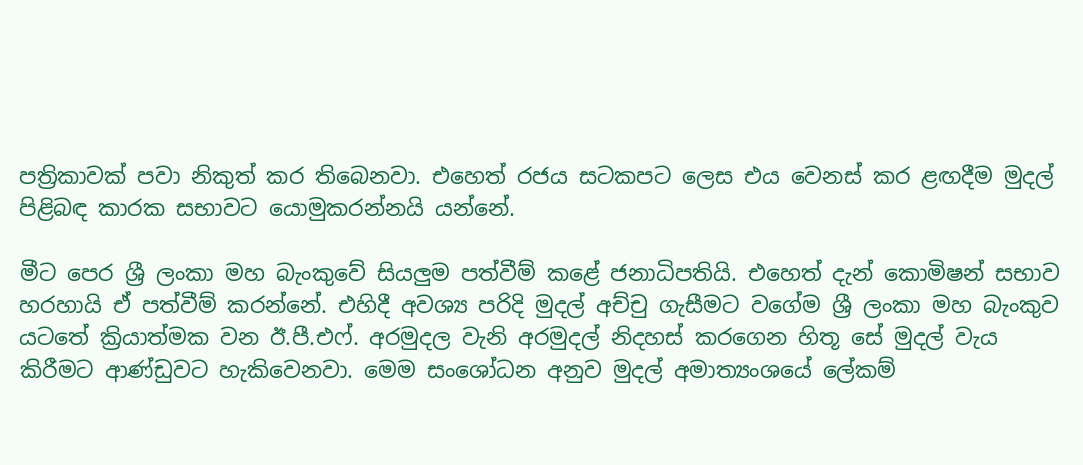පත්‍රිකාවක් පවා නිකුත් කර තිබෙනවා. එහෙත් රජය සටකපට ලෙස එය වෙනස් කර ළඟදීම මුදල් පිළිබඳ කාරක සභාවට යොමුකරන්නයි යන්නේ.

මීට පෙර ශ්‍රී ලංකා මහ බැංකුවේ සියලුම පත්වීම් කළේ ජනාධිපතියි. එහෙත් දැන් කොමිෂන් සභාව හරහායි ඒ පත්වීම් කරන්නේ. එහිදී අවශ්‍ය පරිදි මුදල් අච්චු ගැසීමට වගේම ශ්‍රී ලංකා මහ බැංකුව යටතේ ක්‍රියාත්මක වන ඊ.පී.එෆ්. අරමුදල වැනි අරමුදල් නිදහස් කරගෙන හිතූ සේ මුදල් වැය කිරීමට ආණ්ඩුවට හැකිවෙනවා. මෙම සංශෝධන අනුව මුදල් අමාත්‍යංශයේ ලේකම්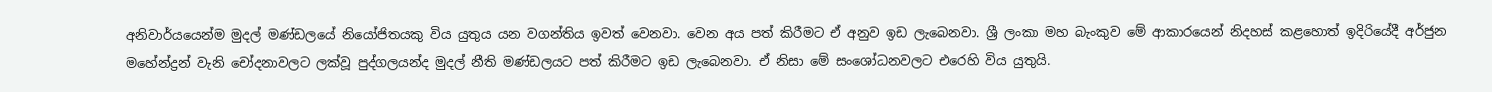අනිවාර්යයෙන්ම මුදල් මණ්ඩලයේ නියෝජිතයකු විය යුතුය යන වගන්තිය ඉවත් වෙනවා. වෙන අය පත් කිරීමට ඒ අනුව ඉඩ ලැබෙනවා. ශ්‍රී ලංකා මහ බැංකුව මේ ආකාරයෙන් නිදහස් කළහොත් ඉදිරියේදී අර්ජුන මහේන්ද්‍රන් වැනි චෝදනාවලට ලක්වූ පුද්ගලයන්ද මුදල් නීති මණ්ඩලයට පත් කිරීමට ඉඩ ලැබෙනවා. ඒ නිසා මේ සංශෝධනවලට එරෙහි විය යුතුයි.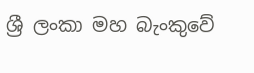ශ්‍රී ලංකා මහ බැංකුවේ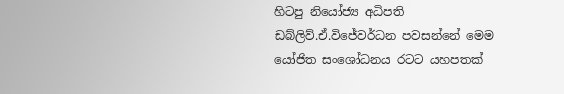හිටපු නියෝජ්‍ය අධිපති ඩබ්ලිව්.ඒ.විජේවර්ධන පවසන්නේ මෙම යෝජිත සංශෝධනය රටට යහපතක්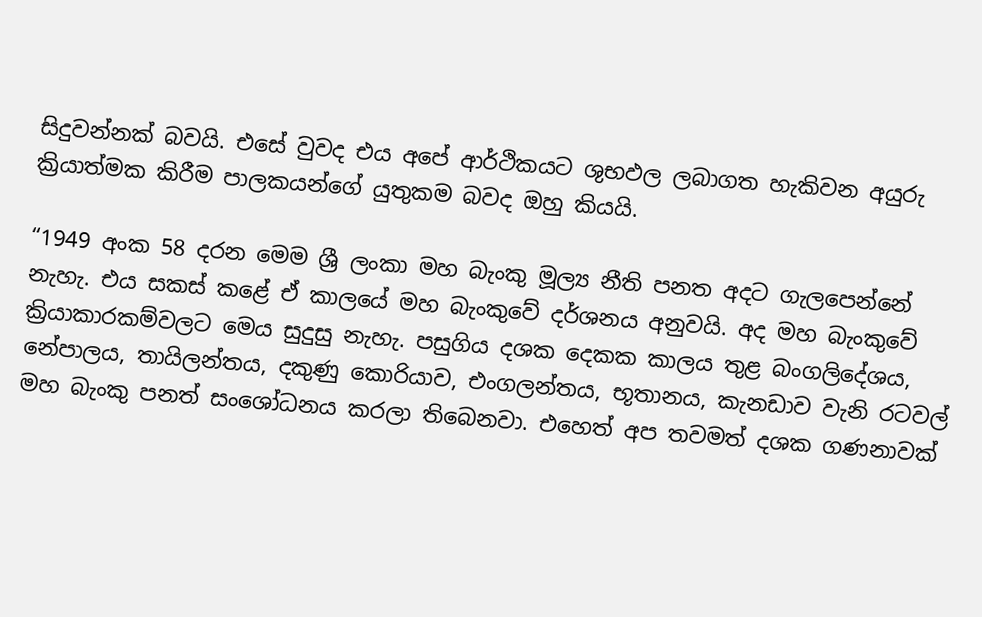සිදුවන්නක් බවයි. එසේ වුවද එය අපේ ආර්ථිකයට ශුභඵල ලබාගත හැකිවන අයුරු ක්‍රියාත්මක කිරීම පාලකයන්ගේ යුතුකම බවද ඔහු කියයි.

“1949 අංක 58 දරන මෙම ශ්‍රී ලංකා මහ බැංකු මූල්‍ය නීති පනත අදට ගැලපෙන්නේ නැහැ. එය සකස් කළේ ඒ කාලයේ මහ බැංකුවේ දර්ශනය අනුවයි. අද මහ බැංකුවේ ක්‍රියාකාරකම්වලට මෙය සුදුසු නැහැ. පසුගිය දශක දෙකක කාලය තුළ බංගලිදේශය, නේපාලය, තායිලන්තය, දකුණු කොරියාව, එංගලන්තය, භූතානය, කැනඩාව වැනි රටවල් මහ බැංකු පනත් සංශෝධනය කරලා තිබෙනවා. එහෙත් අප තවමත් දශක ගණනාවක්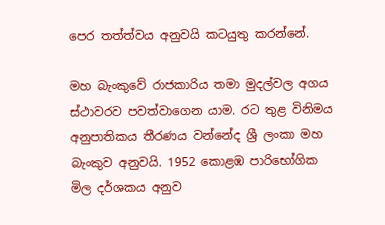පෙර තත්ත්වය අනුවයි කටයුතු කරන්නේ.

මහ බැංකුවේ රාජකාරිය තමා මුදල්වල අගය ස්ථාවරව පවත්වාගෙන යාම. රට තුළ විනිමය අනුපාතිකය තීරණය වන්නේද ශ්‍රී ලංකා මහ බැංකුව අනුවයි. 1952 කොළඹ පාරිභෝගික මිල දර්ශකය අනුව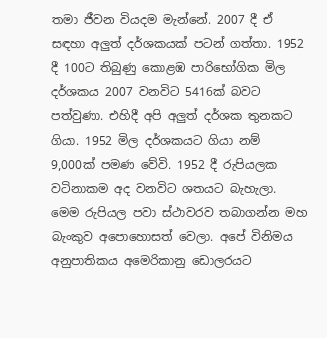තමා ජීවන වියදම මැන්නේ. 2007 දී ඒ සඳහා අලුත් දර්ශකයක් පටන් ගත්තා. 1952 දී 100ට තිබුණු කොළඹ පාරිභෝගික මිල දර්ශකය 2007 වනවිට 5416ක් බවට පත්වුණා. එහිදී අපි අලුත් දර්ශක තුනකට ගියා. 1952 මිල දර්ශකයට ගියා නම් 9,000ක් පමණ වේවි. 1952 දී රුපියලක වටිනාකම අද වනවිට ශතයට බැහැලා. මෙම රුපියල පවා ස්ථාවරව තබාගන්න මහ බැංකුව අපොහොසත් වෙලා. අපේ විනිමය අනුපාතිකය අමෙරිකානු ඩොලරයට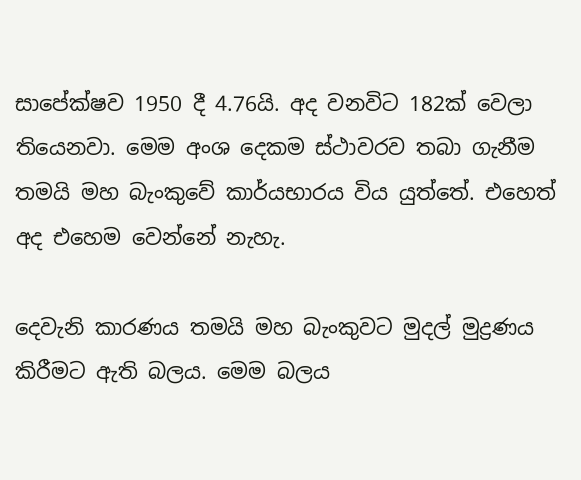සාපේක්ෂව 1950 දී 4.76යි. අද වනවිට 182ක් වෙලා තියෙනවා. මෙම අංශ දෙකම ස්ථාවරව තබා ගැනීම තමයි මහ බැංකුවේ කාර්යභාරය විය යුත්තේ. එහෙත් අද එහෙම වෙන්නේ නැහැ.

දෙවැනි කාරණය තමයි මහ බැංකුවට මුදල් මුද්‍රණය කිරීමට ඇති බලය. මෙම බලය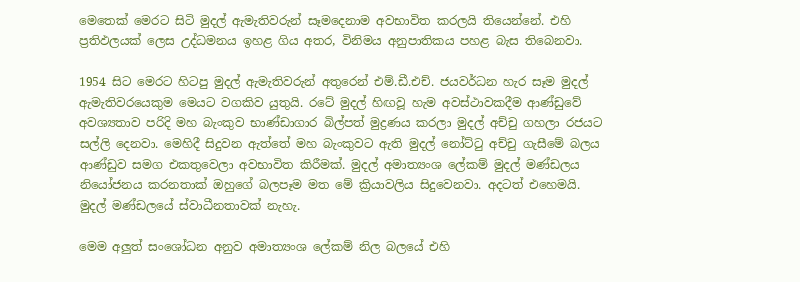මෙතෙක් මෙරට සිටි මුදල් ඇමැතිවරුන් සෑමදෙනාම අවභාවිත කරලයි තියෙන්නේ. එහි ප්‍රතිඵලයක් ලෙස උද්ධමනය ඉහළ ගිය අතර, විනිමය අනුපාතිකය පහළ බැස තිබෙනවා.

1954 සිට මෙරට හිටපු මුදල් ඇමැතිවරුන් අතුරෙන් එම්.ඩී.එච්. ජයවර්ධන හැර සෑම මුදල් ඇමැතිවරයෙකුම මෙයට වගකිව යුතුයි. රටේ මුදල් හිඟවූ හැම අවස්ථාවකදීම ආණ්ඩුවේ අවශ්‍යතාව පරිදි මහ බැංකුව භාණ්ඩාගාර බිල්පත් මුද්‍රණය කරලා මුදල් අච්චු ගහලා රජයට සල්ලි දෙනවා. මෙහිදී සිදුවන ඇත්තේ මහ බැංකුවට ඇති මුදල් නෝට්ටු අච්චු ගැසීමේ බලය ආණ්ඩුව සමග එකතුවෙලා අවභාවිත කිරීමක්. මුදල් අමාත්‍යංශ ලේකම් මුදල් මණ්ඩලය නියෝජනය කරනතාක් ඔහුගේ බලපෑම මත මේ ක්‍රියාවලිය සිදුවෙනවා. අදටත් එහෙමයි. මුදල් මණ්ඩලයේ ස්වාධීනතාවක් නැහැ.

මෙම අලුත් සංශෝධන අනුව අමාත්‍යංශ ලේකම් නිල බලයේ එහි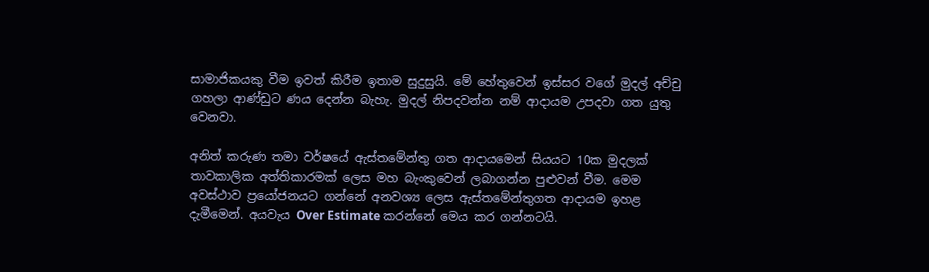සාමාජිකයකු වීම ඉවත් කිරීම ඉතාම සුදුසුයි. මේ හේතුවෙන් ඉස්සර වගේ මුදල් අච්චු ගහලා ආණ්ඩුට ණය දෙන්න බැහැ. මුදල් නිපදවන්න නම් ආදායම උපදවා ගත යුතු වෙනවා.

අනිත් කරුණ තමා වර්ෂයේ ඇස්තමේන්තු ගත ආදායමෙන් සියයට 10ක මුදලක් තාවකාලික අත්තිකාරමක් ලෙස මහ බැංකුවෙන් ලබාගන්න පුළුවන් වීම. මෙම අවස්ථාව ප්‍රයෝජනයට ගන්නේ අනවශ්‍ය ලෙස ඇස්තමේන්තුගත ආදායම ඉහළ දැමීමෙන්. අයවැය Over Estimate කරන්නේ මෙය කර ගන්නටයි.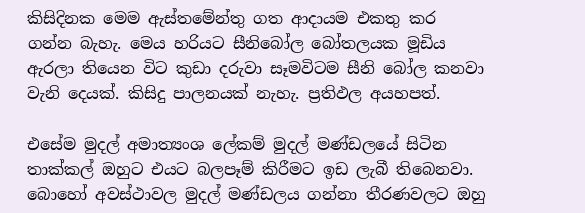කිසිදිනක මෙම ඇස්තමේන්තු ගත ආදායම එකතු කර ගන්න බැහැ. මෙය හරියට සීනිබෝල බෝතලයක මූඩිය ඇරලා තියෙන විට කුඩා දරුවා සෑමවිටම සීනි බෝල කනවා වැනි දෙයක්. කිසිදු පාලනයක් නැහැ. ප්‍රතිඵල අයහපත්.

එසේම මුදල් අමාත්‍යංශ ලේකම් මුදල් මණ්ඩලයේ සිටින තාක්කල් ඔහුට එයට බලපෑම් කිරීමට ඉඩ ලැබී තිබෙනවා. බොහෝ අවස්ථාවල මුදල් මණ්ඩලය ගන්නා තීරණවලට ඔහු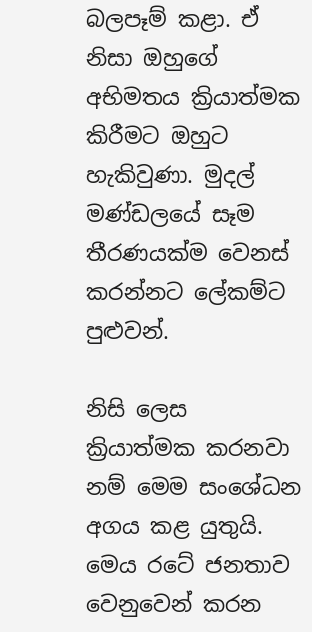බලපෑම් කළා. ඒ නිසා ඔහුගේ අභිමතය ක්‍රියාත්මක කිරීමට ඔහුට හැකිවුණා. මුදල් මණ්ඩලයේ සෑම තීරණයක්ම වෙනස් කරන්නට ලේකම්ට පුළුවන්.

නිසි ලෙස ක්‍රියාත්මක කරනවා නම් මෙම සංශේධන අගය කළ යුතුයි. මෙය රටේ ජනතාව වෙනුවෙන් කරන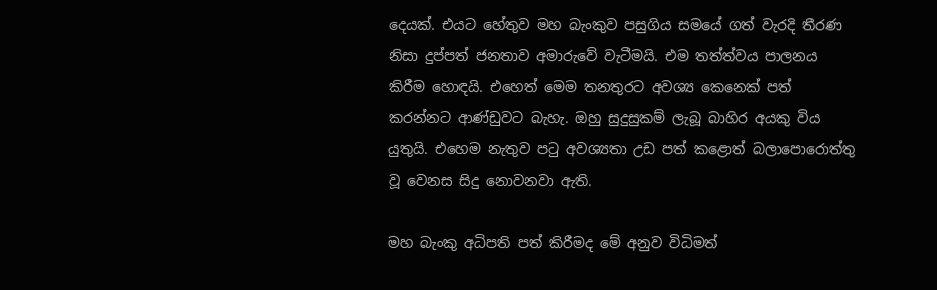දෙයක්. එයට හේතුව මහ බැංකුව පසුගිය සමයේ ගත් වැරදි තීරණ නිසා දුප්පත් ජනතාව අමාරුවේ වැටීමයි. එම තත්ත්වය පාලනය කිරීම හොඳයි. එහෙත් මෙම තනතුරට අවශ්‍ය කෙනෙක් පත් කරන්නට ආණ්ඩුවට බැහැ. ඔහු සුදුසුකම් ලැබූ බාහිර අයකු විය යුතුයි. එහෙම නැතුව පටු අවශ්‍යතා උඩ පත් කළොත් බලාපොරොත්තු වූ වෙනස සිදු නොවනවා ඇති.

මහ බැංකු අධිපති පත් කිරීමද මේ අනුව විධිමත්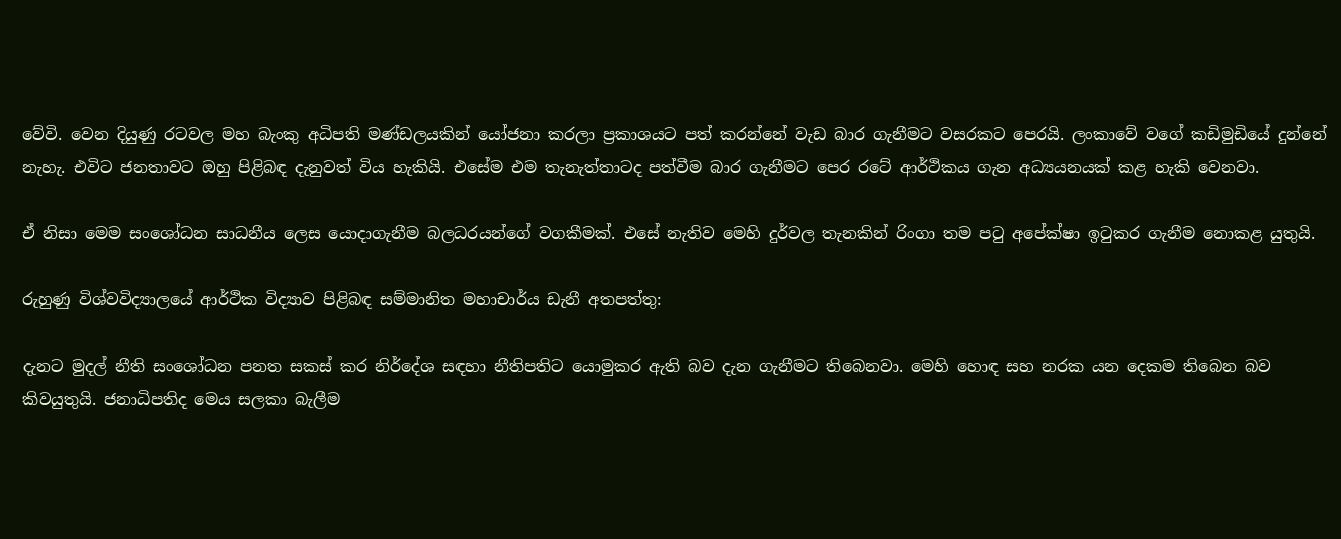වේවි. වෙන දියුණු රටවල මහ බැංකු අධිපති මණ්ඩලයකින් යෝජනා කරලා ප්‍රකාශයට පත් කරන්නේ වැඩ බාර ගැනීමට වසරකට පෙරයි. ලංකාවේ වගේ කඩිමුඩියේ දුන්නේ නැහැ. එවිට ජනතාවට ඔහු පිළිබඳ දැනුවත් විය හැකියි. එසේම එම තැනැත්තාටද පත්වීම බාර ගැනීමට පෙර රටේ ආර්ථිකය ගැන අධ්‍යයනයක් කළ හැකි වෙනවා.

ඒ නිසා මෙම සංශෝධන සාධනීය ලෙස යොදාගැනීම බලධරයන්ගේ වගකීමක්. එසේ නැතිව මෙහි දුර්වල තැනකින් රිංගා තම පටු අපේක්ෂා ඉටුකර ගැනීම නොකළ යුතුයි.

රුහුණු විශ්වවිද්‍යාලයේ ආර්ථික විද්‍යාව පිළිබඳ සම්මානිත මහාචාර්ය ඩැනී අතපත්තු:

දැනට මුදල් නීති සංශෝධන පනත සකස් කර නිර්දේශ සඳහා නීතිපතිට යොමුකර ඇති බව දැන ගැනීමට තිබෙනවා. මෙහි හොඳ සහ නරක යන දෙකම තිබෙන බව කිවයුතුයි. ජනාධිපතිද මෙය සලකා බැලීම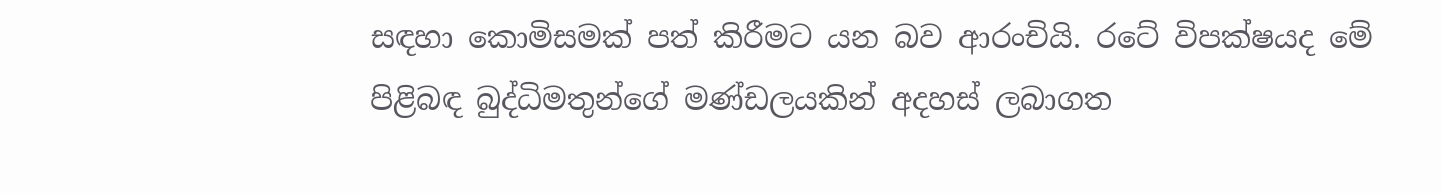සඳහා කොමිසමක් පත් කිරීමට යන බව ආරංචියි. රටේ විපක්ෂයද මේ පිළිබඳ බුද්ධිමතුන්ගේ මණ්ඩලයකින් අදහස් ලබාගත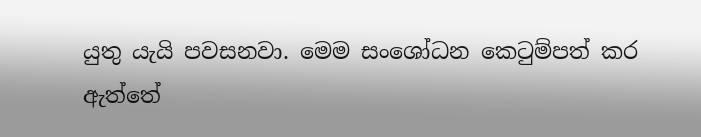යුතු යැයි පවසනවා. මෙම සංශෝධන කෙටුම්පත් කර ඇත්තේ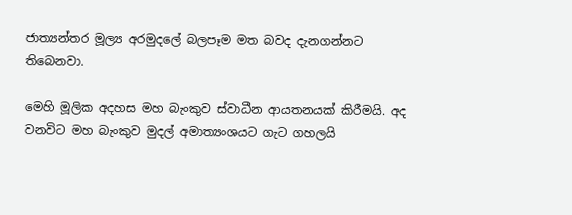ජාත්‍යන්තර මූල්‍ය අරමුදලේ බලපෑම මත බවද දැනගන්නට තිබෙනවා.

මෙහි මූලික අදහස මහ බැංකුව ස්වාධීන ආයතනයක් කිරීමයි. අද වනවිට මහ බැංකුව මුදල් අමාත්‍යංශයට ගැට ගහලයි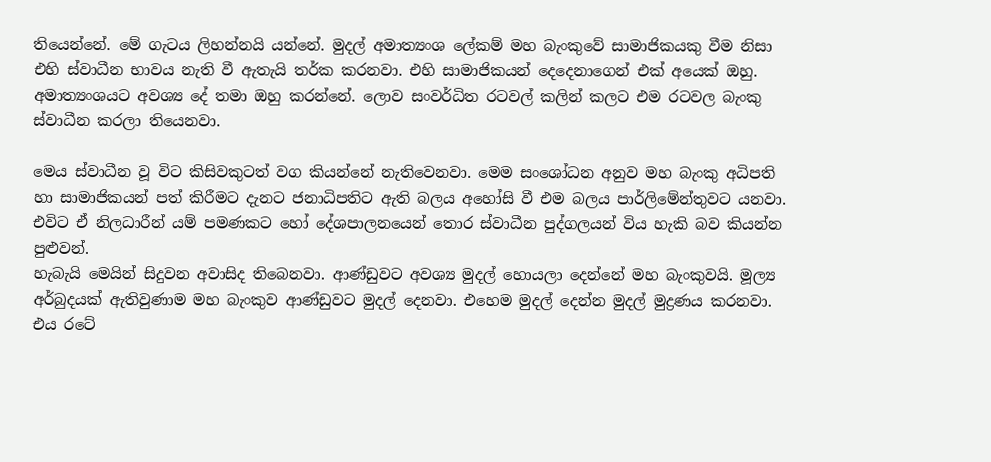තියෙන්නේ. මේ ගැටය ලිහන්නයි යන්නේ. මුදල් අමාත්‍යංශ ලේකම් මහ බැංකුවේ සාමාජිකයකු වීම නිසා එහි ස්වාධීන භාවය නැති වී ඇතැයි තර්ක කරනවා. එහි සාමාජිකයන් දෙදෙනාගෙන් එක් අයෙක් ඔහු. අමාත්‍යංශයට අවශ්‍ය දේ තමා ඔහු කරන්නේ. ලොව සංවර්ධිත රටවල් කලින් කලට එම රටවල බැංකු ස්වාධීන කරලා තියෙනවා.

මෙය ස්වාධීන වූ විට කිසිවකුටත් වග කියන්නේ නැතිවෙනවා. මෙම සංශෝධන අනුව මහ බැංකු අධිපති හා සාමාජිකයන් පත් කිරීමට දැනට ජනාධිපතිට ඇති බලය අහෝසි වී එම බලය පාර්ලිමේන්තුවට යනවා. එවිට ඒ නිලධාරීන් යම් පමණකට හෝ දේශපාලනයෙන් තොර ස්වාධීන පුද්ගලයන් විය හැකි බව කියන්න පුළුවන්.
හැබැයි මෙයින් සිදුවන අවාසිද තිබෙනවා. ආණ්ඩුවට අවශ්‍ය මුදල් හොයලා දෙන්නේ මහ බැංකුවයි. මූල්‍ය අර්බුදයක් ඇතිවුණාම මහ බැංකුව ආණ්ඩුවට මුදල් දෙනවා. එහෙම මුදල් දෙන්න මුදල් මුද්‍රණය කරනවා. එය රටේ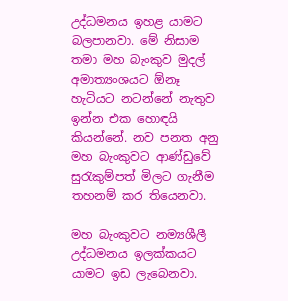උද්ධමනය ඉහළ යාමට බලපානවා. මේ නිසාම තමා මහ බැංකුව මුදල් අමාත්‍යංශයට ඕනෑ හැටියට නටන්නේ නැතුව ඉන්න එක හොඳයි කියන්නේ. නව පනත අනු මහ බැංකුවට ආණ්ඩුවේ සුරැකුම්පත් මිලට ගැනීම තහනම් කර තියෙනවා.

මහ බැංකුවට නම්‍යශීලී උද්ධමනය ඉලක්කයට යාමට ඉඩ ලැබෙනවා.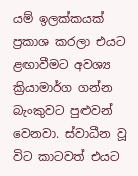යම් ඉලක්කයක් ප්‍රකාශ කරලා එයට ළඟාවීමට අවශ්‍ය ක්‍රියාමාර්ග ගන්න බැංකුවට පුළුවන් වෙනවා. ස්වාධීන වූ විට කාටවත් එයට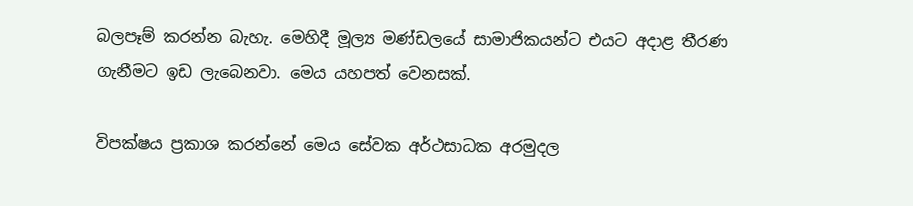බලපෑම් කරන්න බැහැ. මෙහිදී මූල්‍ය මණ්ඩලයේ සාමාජිකයන්ට එයට අදාළ තීරණ ගැනීමට ඉඩ ලැබෙනවා. මෙය යහපත් වෙනසක්.

විපක්ෂය ප්‍රකාශ කරන්නේ මෙය සේවක අර්ථසාධක අරමුදල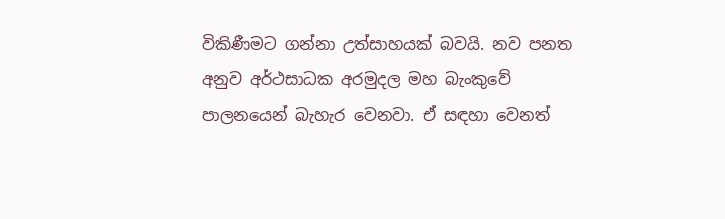විකිණීමට ගන්නා උත්සාහයක් බවයි. නව පනත අනුව අර්ථසාධක අරමුදල මහ බැංකුවේ පාලනයෙන් බැහැර වෙනවා. ඒ සඳහා වෙනත්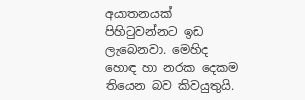අයාතනයක් පිහිටුවන්නට ඉඩ ලැබෙනවා. මෙහිද හොඳ හා නරක දෙකම තියෙන බව කිවයුතුයි.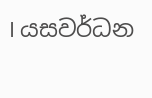I යසවර්ධන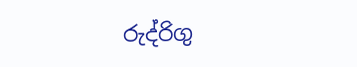රුද්රිගු